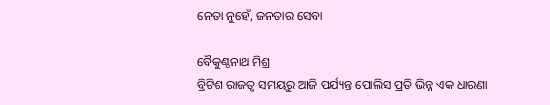ନେତା ନୁହେଁ, ଜନତାର ସେବା

ବୈକୁଣ୍ଠନାଥ ମିଶ୍ର
ବ୍ରିଟିଶ ରାଜତ୍ୱ ସମୟରୁ ଆଜି ପର୍ଯ୍ୟନ୍ତ ପୋଲିସ ପ୍ରତି ଭିନ୍ନ ଏକ ଧାରଣା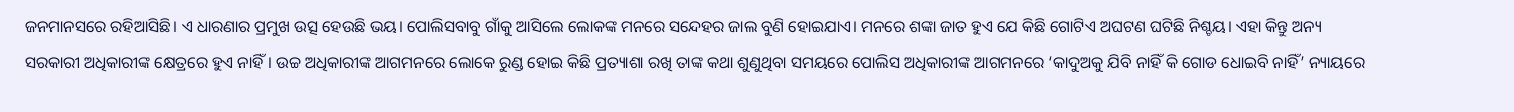ଜନମାନସରେ ରହିଆସିଛି। ଏ ଧାରଣାର ପ୍ରମୁଖ ଉତ୍ସ ହେଉଛି ଭୟ। ପୋଲିସବାବୁ ଗାଁକୁ ଆସିଲେ ଲୋକଙ୍କ ମନରେ ସନ୍ଦେହର ଜାଲ ବୁଣି ହୋଇଯାଏ। ମନରେ ଶଙ୍କା ଜାତ ହୁଏ ଯେ କିଛି ଗୋଟିଏ ଅଘଟଣ ଘଟିଛି ନିଶ୍ଚୟ। ଏହା କିନ୍ତୁ ଅନ୍ୟ ସରକାରୀ ଅଧିକାରୀଙ୍କ କ୍ଷେତ୍ରରେ ହୁଏ ନାହିଁ। ଉଚ୍ଚ ଅଧିକାରୀଙ୍କ ଆଗମନରେ ଲୋକେ ରୁଣ୍ଡ ହୋଇ କିଛି ପ୍ରତ୍ୟାଶା ରଖି ତାଙ୍କ କଥା ଶୁଣୁଥିବା ସମୟରେ ପୋଲିସ ଅଧିକାରୀଙ୍କ ଆଗମନରେ ‘କାଦୁଅକୁ ଯିବି ନାହିଁ କି ଗୋଡ ଧୋଇବି ନାହିଁ’ ନ୍ୟାୟରେ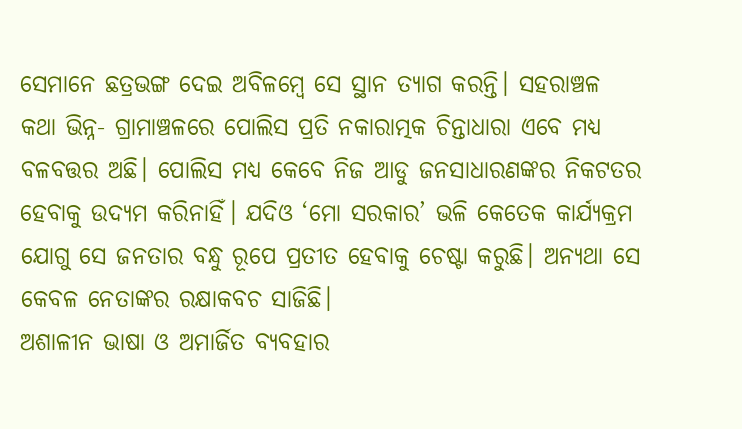ସେମାନେ ଛତ୍ରଭଙ୍ଗ ଦେଇ ଅବିଳମ୍ବେ ସେ ସ୍ଥାନ ତ୍ୟାଗ କରନ୍ତି। ସହରାଞ୍ଚଳ କଥା ଭିନ୍ନ- ଗ୍ରାମାଞ୍ଚଳରେ ପୋଲିସ ପ୍ରତି ନକାରାତ୍ମକ ଚିନ୍ତାଧାରା ଏବେ ମଧ୍ୟ ବଳବତ୍ତର ଅଛି। ପୋଲିସ ମଧ୍ୟ କେବେ ନିଜ ଆଡୁ ଜନସାଧାରଣଙ୍କର ନିକଟତର ହେବାକୁ ଉଦ୍ୟମ କରିନାହିଁ। ଯଦିଓ ‘ମୋ ସରକାର’ ଭଳି କେତେକ କାର୍ଯ୍ୟକ୍ରମ ଯୋଗୁ ସେ ଜନତାର ବନ୍ଧୁ ରୂପେ ପ୍ରତୀତ ହେବାକୁ ଚେଷ୍ଟା କରୁଛି। ଅନ୍ୟଥା ସେ କେବଳ ନେତାଙ୍କର ରକ୍ଷାକବଚ ସାଜିଛି।
ଅଶାଳୀନ ଭାଷା ଓ ଅମାର୍ଜିତ ବ୍ୟବହାର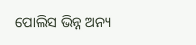ପୋଲିସ ଭିନ୍ନ ଅନ୍ୟ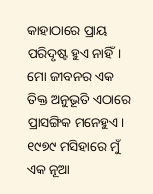କାହାଠାରେ ପ୍ରାୟ ପରିଦୃଷ୍ଟ ହୁଏ ନାହିଁ। ମୋ ଜୀବନର ଏକ ତିକ୍ତ ଅନୁଭୂତି ଏଠାରେ ପ୍ରାସଙ୍ଗିକ ମନେହୁଏ। ୧୯୭୯ ମସିହାରେ ମୁଁ ଏକ ନୂଆ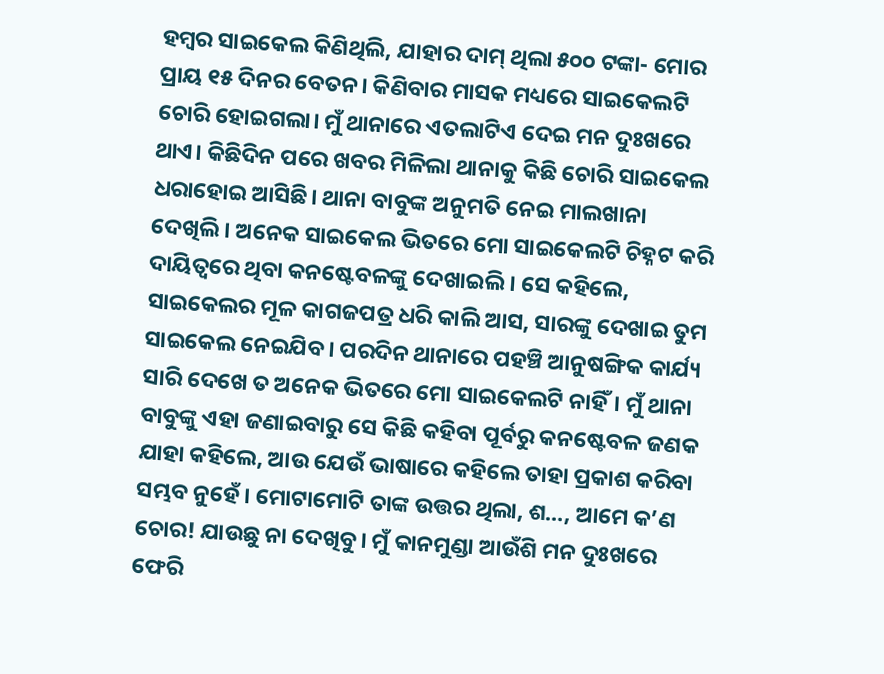ହମ୍ବର ସାଇକେଲ କିଣିଥିଲି, ଯାହାର ଦାମ୍‌ ଥିଲା ୫୦୦ ଟଙ୍କା- ମୋର ପ୍ରାୟ ୧୫ ଦିନର ବେତନ। କିଣିବାର ମାସକ ମଧ୍ୟରେ ସାଇକେଲଟି ଚୋରି ହୋଇଗଲା। ମୁଁ ଥାନାରେ ଏତଲାଟିଏ ଦେଇ ମନ ଦୁଃଖରେ ଥାଏ। କିଛିଦିନ ପରେ ଖବର ମିଳିଲା ଥାନାକୁ କିଛି ଚୋରି ସାଇକେଲ ଧରାହୋଇ ଆସିଛି। ଥାନା ବାବୁଙ୍କ ଅନୁମତି ନେଇ ମାଲଖାନା ଦେଖିଲି। ଅନେକ ସାଇକେଲ ଭିତରେ ମୋ ସାଇକେଲଟି ଚିହ୍ନଟ କରି ଦାୟିତ୍ୱରେ ଥିବା କନଷ୍ଟେବଳଙ୍କୁ ଦେଖାଇଲି। ସେ କହିଲେ, ସାଇକେଲର ମୂଳ କାଗଜପତ୍ର ଧରି କାଲି ଆସ, ସାରଙ୍କୁ ଦେଖାଇ ତୁମ ସାଇକେଲ ନେଇଯିବ। ପରଦିନ ଥାନାରେ ପହଞ୍ଚି ଆନୁଷଙ୍ଗିକ କାର୍ଯ୍ୟ ସାରି ଦେଖେ ତ ଅନେକ ଭିତରେ ମୋ ସାଇକେଲଟି ନାହିଁ। ମୁଁ ଥାନା ବାବୁଙ୍କୁ ଏହା ଜଣାଇବାରୁ ସେ କିଛି କହିବା ପୂର୍ବରୁ କନଷ୍ଟେବଳ ଜଣକ ଯାହା କହିଲେ, ଆଉ ଯେଉଁ ଭାଷାରେ କହିଲେ ତାହା ପ୍ରକାଶ କରିବା ସମ୍ଭବ ନୁହେଁ। ମୋଟାମୋଟି ତାଙ୍କ ଉତ୍ତର ଥିଲା, ଶ…, ଆମେ କ’ଣ ଚୋର! ଯାଉଛୁ ନା ଦେଖିବୁ। ମୁଁ କାନମୁଣ୍ଡା ଆଉଁଶି ମନ ଦୁଃଖରେ ଫେରି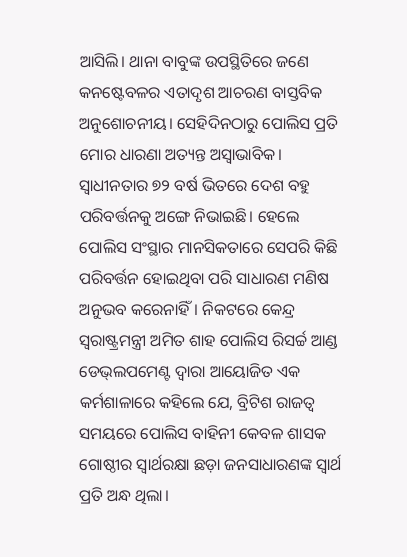ଆସିଲି। ଥାନା ବାବୁଙ୍କ ଉପସ୍ଥିତିରେ ଜଣେ କନଷ୍ଟେବଳର ଏତାଦୃଶ ଆଚରଣ ବାସ୍ତବିକ ଅନୁଶୋଚନୀୟ। ସେହିଦିନଠାରୁ ପୋଲିସ ପ୍ରତି ମୋର ଧାରଣା ଅତ୍ୟନ୍ତ ଅସ୍ବାଭାବିକ।
ସ୍ବାଧୀନତାର ୭୨ ବର୍ଷ ଭିତରେ ଦେଶ ବହୁ ପରିବର୍ତ୍ତନକୁ ଅଙ୍ଗେ ନିଭାଇଛି। ହେଲେ ପୋଲିସ ସଂସ୍ଥାର ମାନସିକତାରେ ସେପରି କିଛି ପରିବର୍ତ୍ତନ ହୋଇଥିବା ପରି ସାଧାରଣ ମଣିଷ ଅନୁଭବ କରେନାହିଁ। ନିକଟରେ କେନ୍ଦ୍ର ସ୍ବରାଷ୍ଟ୍ରମନ୍ତ୍ରୀ ଅମିତ ଶାହ ପୋଲିସ ରିସର୍ଚ୍ଚ ଆଣ୍ଡ ଡେଭ୍‌ଲପମେଣ୍ଟ ଦ୍ୱାରା ଆୟୋଜିତ ଏକ କର୍ମଶାଳାରେ କହିଲେ ଯେ, ବ୍ରିଟିଶ ରାଜତ୍ୱ ସମୟରେ ପୋଲିସ ବାହିନୀ କେବଳ ଶାସକ ଗୋଷ୍ଠୀର ସ୍ବାର୍ଥରକ୍ଷା ଛଡ଼ା ଜନସାଧାରଣଙ୍କ ସ୍ବାର୍ଥ ପ୍ରତି ଅନ୍ଧ ଥିଲା।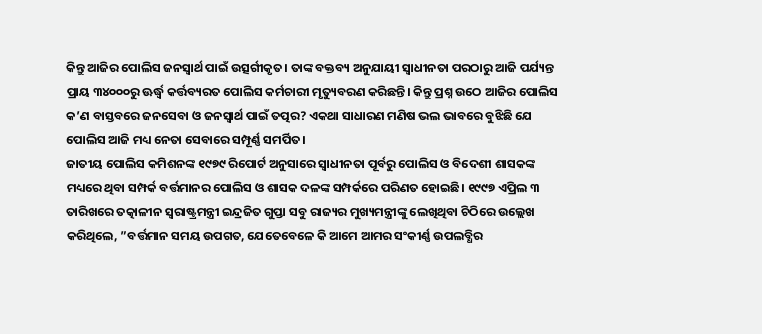କିନ୍ତୁ ଆଜିର ପୋଲିସ ଜନସ୍ବାର୍ଥ ପାଇଁ ଉତ୍ସର୍ଗୀକୃତ। ତାଙ୍କ ବକ୍ତବ୍ୟ ଅନୁଯାୟୀ ସ୍ବାଧୀନତା ପରଠାରୁ ଆଜି ପର୍ଯ୍ୟନ୍ତ ପ୍ରାୟ ୩୪୦୦୦ରୁ ଊର୍ଦ୍ଧ୍ୱ କର୍ତ୍ତବ୍ୟରତ ପୋଲିସ କର୍ମଚାରୀ ମୃତ୍ୟୁବରଣ କରିଛନ୍ତି। କିନ୍ତୁ ପ୍ରଶ୍ନ ଉଠେ ଆଜିର ପୋଲିସ କ’ଣ ବାସ୍ତବରେ ଜନସେବା ଓ ଜନସ୍ବାର୍ଥ ପାଇଁ ତତ୍ପର? ଏକଥା ସାଧାରଣ ମଣିଷ ଭଲ ଭାବରେ ବୁଝିଛି ଯେ ପୋଲିସ ଆଜି ମଧ୍ୟ ନେତା ସେବାରେ ସମ୍ପୂର୍ଣ୍ଣ ସମର୍ପିତ।
ଜାତୀୟ ପୋଲିସ କମିଶନଙ୍କ ୧୯୭୯ ରିପୋର୍ଟ ଅନୁସାରେ ସ୍ବାଧୀନତା ପୂର୍ବରୁ ପୋଲିସ ଓ ବିଦେଶୀ ଶାସକଙ୍କ ମଧ୍ୟରେ ଥିବା ସମ୍ପର୍କ ବର୍ତ୍ତମାନର ପୋଲିସ ଓ ଶାସକ ଦଳଙ୍କ ସମ୍ପର୍କରେ ପରିଣତ ହୋଇଛି। ୧୯୯୭ ଏପ୍ରିଲ ୩ ତାରିଖରେ ତତ୍କାଳୀନ ସ୍ବରାଷ୍ଟ୍ରମନ୍ତ୍ରୀ ଇନ୍ଦ୍ରଜିତ ଗୁପ୍ତା ସବୁ ରାଜ୍ୟର ମୁଖ୍ୟମନ୍ତ୍ରୀଙ୍କୁ ଲେଖିଥିବା ଚିଠିରେ ଉଲ୍ଲେଖ କରିଥିଲେ, ”ବର୍ତ୍ତମାନ ସମୟ ଉପଗତ, ଯେତେବେଳେ କି ଆମେ ଆମର ସଂକୀର୍ଣ୍ଣ ଉପଲବ୍ଧିର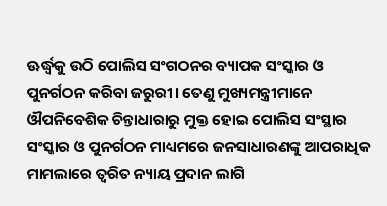ଊର୍ଦ୍ଧ୍ୱକୁ ଉଠି ପୋଲିସ ସଂଗଠନର ବ୍ୟାପକ ସଂସ୍କାର ଓ ପୁନର୍ଗଠନ କରିବା ଜରୁରୀ। ତେଣୁ ମୁଖ୍ୟମନ୍ତ୍ରୀମାନେ ଔପନିବେଶିକ ଚିନ୍ତାଧାରାରୁ ମୁକ୍ତ ହୋଇ ପୋଲିସ ସଂସ୍ଥାର ସଂସ୍କାର ଓ ପୁନର୍ଗଠନ ମାଧ୍ୟମରେ ଜନସାଧାରଣଙ୍କୁ ଆପରାଧିକ ମାମଲାରେ ତ୍ୱରିତ ନ୍ୟାୟ ପ୍ରଦାନ ଲାଗି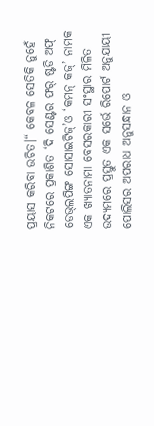ପ୍ରୟାସ କରିବା ଉଚିତ।“ କେବଳ ସେତିକି ନୁହେଁ ନିକଟରେ ପ୍ରକାଶିତ ‘ଦି ସେଣ୍ଟର ଫର୍‌ ଷ୍ଟଡି ଅଫ୍‌ ଡେଭ୍‌ଲପିଙ୍ଗ ସୋସାଇଟିଜ୍‌’ଓ ‘କମନ୍‌ କଜ୍‌’ ନାମକ ଏକ ଖ୍ୟାତନାମା ବେସରକାରୀ ସଂସ୍ଥାର ମିଳିତ ଉଦ୍ୟମରେ ପ୍ରସ୍ତୁତ ଏକ ସର୍ଭେ ରିପୋର୍ଟ ଅନୁଯାୟୀ ପୋଲିସର ଅପରାଧ ଅନୁସନ୍ଧାନ ଓ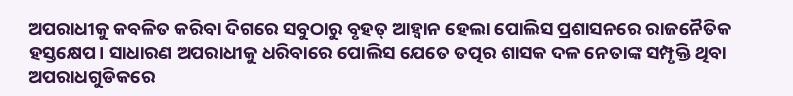ଅପରାଧୀକୁ କବଳିତ କରିବା ଦିଗରେ ସବୁଠାରୁ ବୃହତ୍‌ ଆହ୍ବାନ ହେଲା ପୋଲିସ ପ୍ରଶାସନରେ ରାଜନୈତିକ ହସ୍ତକ୍ଷେପ। ସାଧାରଣ ଅପରାଧୀକୁ ଧରିବାରେ ପୋଲିସ ଯେତେ ତତ୍ପର ଶାସକ ଦଳ ନେତାଙ୍କ ସମ୍ପୃକ୍ତି ଥିବା ଅପରାଧଗୁଡିକରେ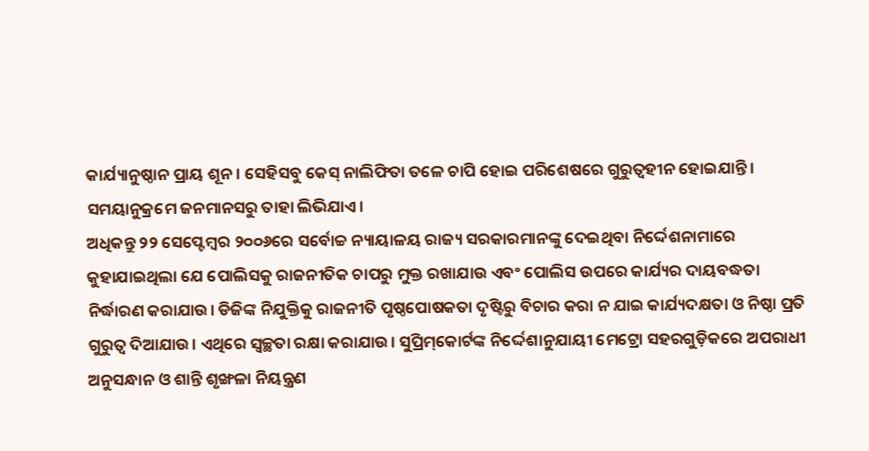କାର୍ଯ୍ୟାନୁଷ୍ଠାନ ପ୍ରାୟ ଶୂନ। ସେହିସବୁ କେସ୍‌ ନାଲିଫିତା ତଳେ ଚାପି ହୋଇ ପରିଶେଷରେ ଗୁରୁତ୍ୱହୀନ ହୋଇଯାନ୍ତି। ସମୟାନୁକ୍ରମେ ଜନମାନସରୁ ତାହା ଲିଭିଯାଏ।
ଅଧିକନ୍ତୁ ୨୨ ସେପ୍ଟେମ୍ବର ୨୦୦୬ରେ ସର୍ବୋଚ୍ଚ ନ୍ୟାୟାଳୟ ରାଜ୍ୟ ସରକାରମାନଙ୍କୁ ଦେଇଥିବା ନିର୍ଦ୍ଦେଶନାମାରେ କୁହାଯାଇଥିଲା ଯେ ପୋଲିସକୁ ରାଜନୀତିକ ଚାପରୁ ମୁକ୍ତ ରଖାଯାଉ ଏବଂ ପୋଲିସ ଉପରେ କାର୍ଯ୍ୟର ଦାୟବଦ୍ଧତା ନିର୍ଦ୍ଧାରଣ କରାଯାଉ। ଡିଜିଙ୍କ ନିଯୁକ୍ତିକୁ ରାଜନୀତି ପୃଷ୍ଠପୋଷକତା ଦୃଷ୍ଟିରୁ ବିଚାର କରା ନ ଯାଇ କାର୍ଯ୍ୟଦକ୍ଷତା ଓ ନିଷ୍ଠା ପ୍ରତି ଗୁରୁତ୍ୱ ଦିଆଯାଉ। ଏଥିରେ ସ୍ବଚ୍ଛତା ରକ୍ଷା କରାଯାଉ। ସୁପ୍ରିମ୍‌କୋର୍ଟଙ୍କ ନିର୍ଦ୍ଦେଶାନୁଯାୟୀ ମେଟ୍ରୋ ସହରଗୁଡ଼ିକରେ ଅପରାଧୀ ଅନୁସନ୍ଧାନ ଓ ଶାନ୍ତି ଶୃଙ୍ଖଳା ନିୟନ୍ତ୍ରଣ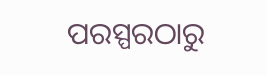ପରସ୍ପରଠାରୁ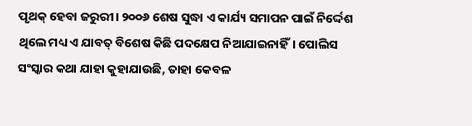ପୃଥକ୍‌ ହେବା ଜରୁରୀ। ୨୦୦୬ ଶେଷ ସୁଦ୍ଧା ଏ କାର୍ଯ୍ୟ ସମାପନ ପାଇଁ ନିର୍ଦ୍ଦେଶ ଥିଲେ ମଧ୍ୟ ଏ ଯାବତ୍‌ ବିଶେଷ କିଛି ପଦକ୍ଷେପ ନିଆଯାଇନାହିଁ। ପୋଲିସ ସଂସ୍କାର କଥା ଯାହା କୁହାଯାଉଛି, ତାହା କେବଳ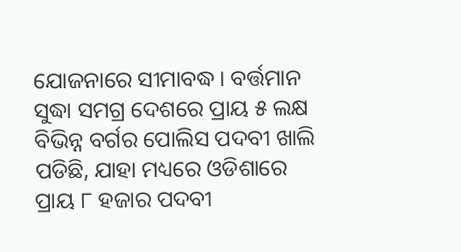ଯୋଜନାରେ ସୀମାବଦ୍ଧ। ବର୍ତ୍ତମାନ ସୁଦ୍ଧା ସମଗ୍ର ଦେଶରେ ପ୍ରାୟ ୫ ଲକ୍ଷ ବିଭିନ୍ନ ବର୍ଗର ପୋଲିସ ପଦବୀ ଖାଲି ପଡିଛି, ଯାହା ମଧ୍ୟରେ ଓଡିଶାରେ ପ୍ରାୟ ୮ ହଜାର ପଦବୀ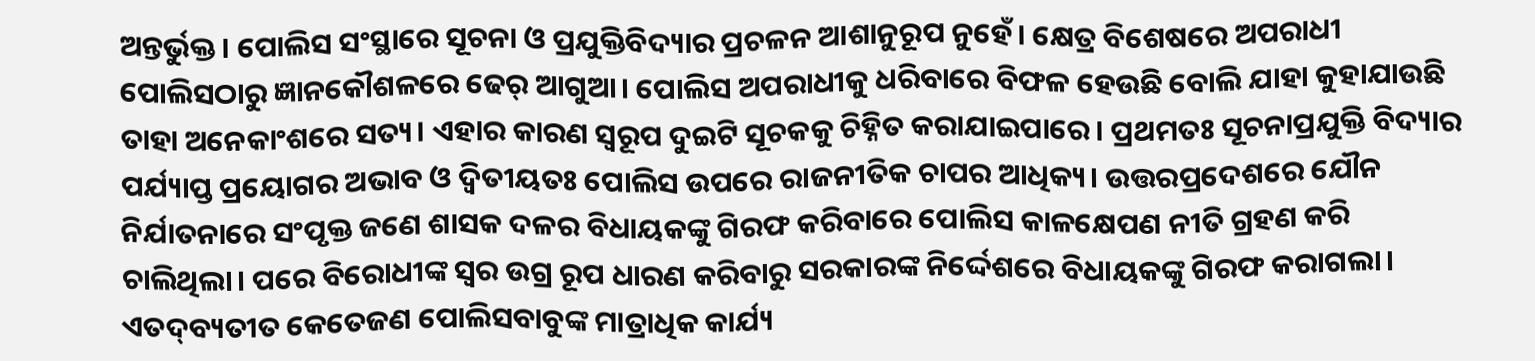ଅନ୍ତର୍ଭୁକ୍ତ। ପୋଲିସ ସଂସ୍ଥାରେ ସୂଚନା ଓ ପ୍ରଯୁକ୍ତିବିଦ୍ୟାର ପ୍ରଚଳନ ଆଶାନୁରୂପ ନୁହେଁ। କ୍ଷେତ୍ର ବିଶେଷରେ ଅପରାଧୀ ପୋଲିସଠାରୁ ଜ୍ଞାନକୌଶଳରେ ଢେର୍‌ ଆଗୁଆ। ପୋଲିସ ଅପରାଧୀକୁ ଧରିବାରେ ବିଫଳ ହେଉଛି ବୋଲି ଯାହା କୁହାଯାଉଛି ତାହା ଅନେକାଂଶରେ ସତ୍ୟ। ଏହାର କାରଣ ସ୍ବରୂପ ଦୁଇଟି ସୂଚକକୁ ଚିହ୍ନିତ କରାଯାଇପାରେ। ପ୍ରଥମତଃ ସୂଚନାପ୍ରଯୁକ୍ତି ବିଦ୍ୟାର ପର୍ଯ୍ୟାପ୍ତ ପ୍ରୟୋଗର ଅଭାବ ଓ ଦ୍ୱିତୀୟତଃ ପୋଲିସ ଉପରେ ରାଜନୀତିକ ଚାପର ଆଧିକ୍ୟ। ଉତ୍ତରପ୍ରଦେଶରେ ଯୌନ ନିର୍ଯାତନାରେ ସଂପୃକ୍ତ ଜଣେ ଶାସକ ଦଳର ବିଧାୟକଙ୍କୁ ଗିରଫ କରିବାରେ ପୋଲିସ କାଳକ୍ଷେପଣ ନୀତି ଗ୍ରହଣ କରି ଚାଲିଥିଲା। ପରେ ବିରୋଧୀଙ୍କ ସ୍ବର ଉଗ୍ର ରୂପ ଧାରଣ କରିବାରୁ ସରକାରଙ୍କ ନିର୍ଦ୍ଦେଶରେ ବିଧାୟକଙ୍କୁ ଗିରଫ କରାଗଲା।
ଏତଦ୍‌ବ୍ୟତୀତ କେତେଜଣ ପୋଲିସବାବୁଙ୍କ ମାତ୍ରାଧିକ କାର୍ଯ୍ୟ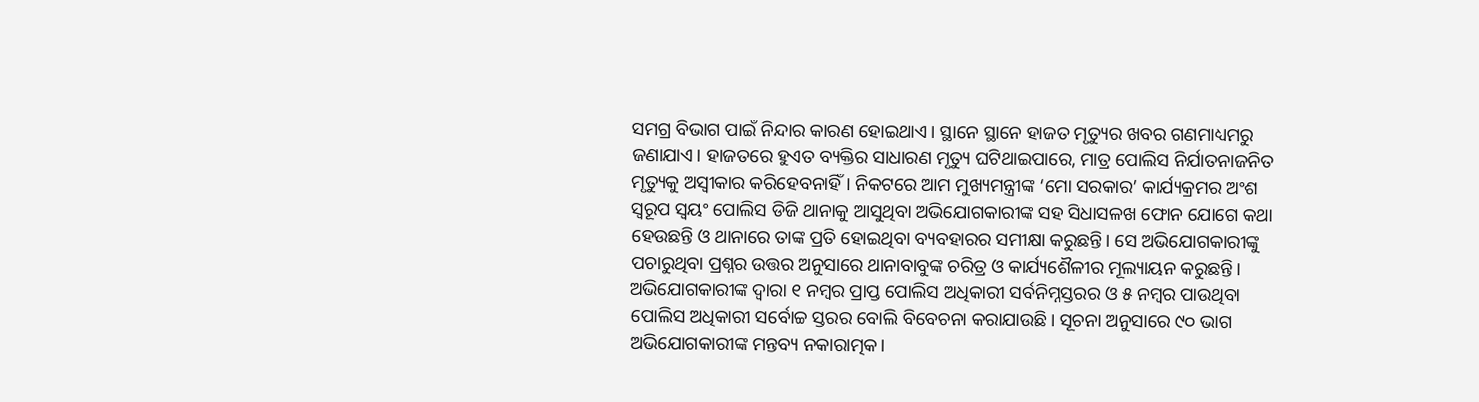ସମଗ୍ର ବିଭାଗ ପାଇଁ ନିନ୍ଦାର କାରଣ ହୋଇଥାଏ। ସ୍ଥାନେ ସ୍ଥାନେ ହାଜତ ମୃତ୍ୟୁର ଖବର ଗଣମାଧ୍ୟମରୁ ଜଣାଯାଏ। ହାଜତରେ ହୁଏତ ବ୍ୟକ୍ତିର ସାଧାରଣ ମୃତ୍ୟୁ ଘଟିଥାଇପାରେ, ମାତ୍ର ପୋଲିସ ନିର୍ଯାତନାଜନିତ ମୃତ୍ୟୁକୁ ଅସ୍ବୀକାର କରିହେବନାହିଁ। ନିକଟରେ ଆମ ମୁଖ୍ୟମନ୍ତ୍ରୀଙ୍କ ‘ମୋ ସରକାର’ କାର୍ଯ୍ୟକ୍ରମର ଅଂଶ ସ୍ବରୂପ ସ୍ବୟଂ ପୋଲିସ ଡିଜି ଥାନାକୁ ଆସୁଥିବା ଅଭିଯୋଗକାରୀଙ୍କ ସହ ସିଧାସଳଖ ଫୋନ ଯୋଗେ କଥା ହେଉଛନ୍ତି ଓ ଥାନାରେ ତାଙ୍କ ପ୍ରତି ହୋଇଥିବା ବ୍ୟବହାରର ସମୀକ୍ଷା କରୁଛନ୍ତି। ସେ ଅଭିଯୋଗକାରୀଙ୍କୁ ପଚାରୁଥିବା ପ୍ରଶ୍ନର ଉତ୍ତର ଅନୁସାରେ ଥାନାବାବୁଙ୍କ ଚରିତ୍ର ଓ କାର୍ଯ୍ୟଶୈଳୀର ମୂଲ୍ୟାୟନ କରୁଛନ୍ତି। ଅଭିଯୋଗକାରୀଙ୍କ ଦ୍ୱାରା ୧ ନମ୍ବର ପ୍ରାପ୍ତ ପୋଲିସ ଅଧିକାରୀ ସର୍ବନିମ୍ନସ୍ତରର ଓ ୫ ନମ୍ବର ପାଉଥିବା ପୋଲିସ ଅଧିକାରୀ ସର୍ବୋଚ୍ଚ ସ୍ତରର ବୋଲି ବିବେଚନା କରାଯାଉଛି। ସୂଚନା ଅନୁସାରେ ୯୦ ଭାଗ ଅଭିଯୋଗକାରୀଙ୍କ ମନ୍ତବ୍ୟ ନକାରାତ୍ମକ।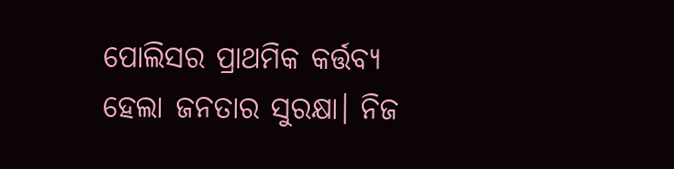ପୋଲିସର ପ୍ରାଥମିକ କର୍ତ୍ତବ୍ୟ ହେଲା ଜନତାର ସୁରକ୍ଷା। ନିଜ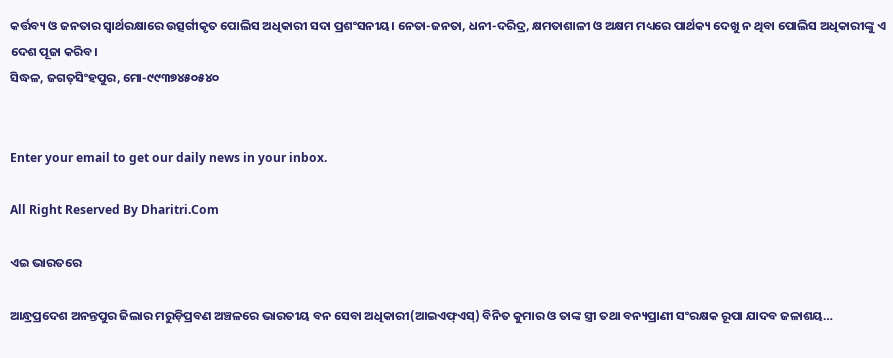କର୍ତ୍ତବ୍ୟ ଓ ଜନତାର ସ୍ବାର୍ଥରକ୍ଷାରେ ଉତ୍ସର୍ଗୀକୃତ ପୋଲିସ ଅଧିକାରୀ ସଦା ପ୍ରଶଂସନୀୟ। ନେତା-ଜନତା, ଧନୀ-ଦରିଦ୍ର, କ୍ଷମତାଶାଳୀ ଓ ଅକ୍ଷମ ମଧ୍ୟରେ ପାର୍ଥକ୍ୟ ଦେଖୁ ନ ଥିବା ପୋଲିସ ଅଧିକାରୀଙ୍କୁ ଏ ଦେଶ ପୂଜା କରିବ।
ସିଦ୍ଧଳ, ଜଗତ୍‌ସିଂହପୁର, ମୋ-୯୯୩୭୪୫୦୫୪୦


Enter your email to get our daily news in your inbox.

All Right Reserved By Dharitri.Com

ଏଇ ଭାରତରେ

ଆନ୍ଧ୍ରପ୍ରଦେଶ ଅନନ୍ତପୁର ଜିଲାର ମରୁଡ଼ିପ୍ରବଣ ଅଞ୍ଚଳରେ ଭାରତୀୟ ବନ ସେବା ଅଧିକାରୀ(ଆଇଏଫ୍‌ଏସ୍‌) ବିନିତ କୁମାର ଓ ତାଙ୍କ ସ୍ତ୍ରୀ ତଥା ବନ୍ୟପ୍ରାଣୀ ସଂରକ୍ଷକ ରୂପା ଯାଦବ ଜଳାଶୟ…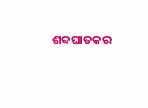ଶବ୍ଦଘାତକର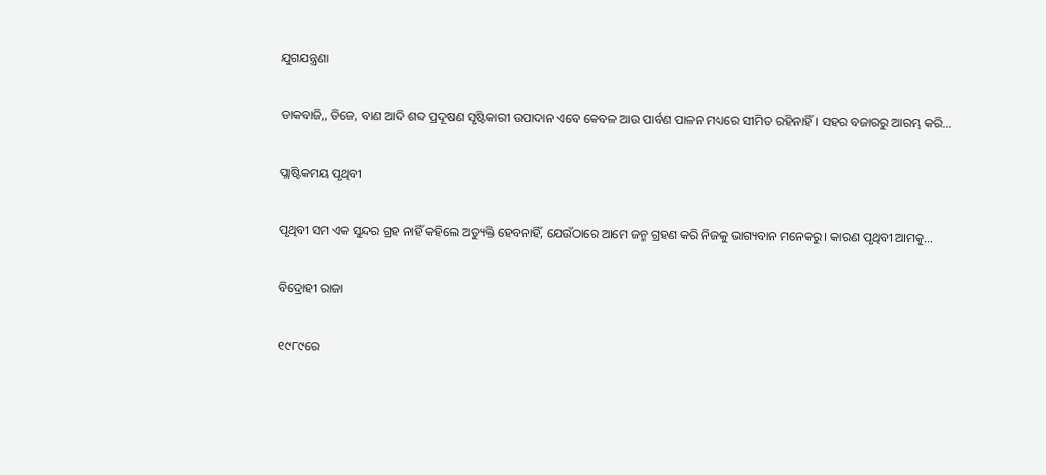ଯୁଗଯନ୍ତ୍ରଣା

ଡାକବାଜି,, ଡିଜେ, ବାଣ ଆଦି ଶବ୍ଦ ପ୍ରଦୂଷଣ ସୃଷ୍ଟିକାରୀ ଉପାଦାନ ଏବେ କେବଳ ଆଉ ପାର୍ବଣ ପାଳନ ମଧ୍ୟରେ ସୀମିତ ରହିନାହିଁ। ସହର ବଜାରରୁ ଆରମ୍ଭ କରି…

ପ୍ଲାଷ୍ଟିକମୟ ପୃଥିବୀ

ପୃଥିବୀ ସମ ଏକ ସୁନ୍ଦର ଗ୍ରହ ନାହିଁ କହିଲେ ଅତ୍ୟୁକ୍ତି ହେବନାହିଁ, ଯେଉଁଠାରେ ଆମେ ଜନ୍ମ ଗ୍ରହଣ କରି ନିଜକୁ ଭାଗ୍ୟବାନ ମନେକରୁ। କାରଣ ପୃଥିବୀ ଆମକୁ…

ବିଦ୍ରୋହୀ ରାଜା

୧୯୮୯ରେ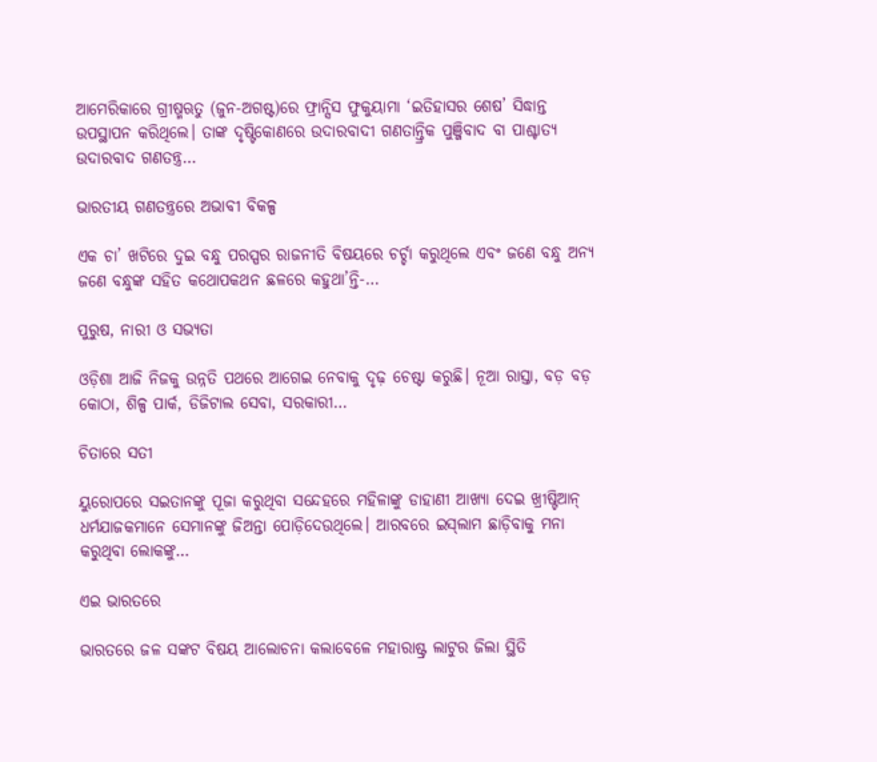ଆମେରିକାରେ ଗ୍ରୀଷ୍ମଋତୁ (ଜୁନ-ଅଗଷ୍ଟ)ରେ ଫ୍ରାନ୍ସିସ ଫୁକୁୟାମା ‘ଇତିହାସର ଶେଷ’ ସିଦ୍ଧାନ୍ତ ଉପସ୍ଥାପନ କରିଥିଲେ। ତାଙ୍କ ଦୃଷ୍ଟିକୋଣରେ ଉଦାରବାଦୀ ଗଣତାନ୍ତ୍ରିକ ପୁଞ୍ଜିବାଦ ବା ପାଶ୍ଚାତ୍ୟ ଉଦାରବାଦ ଗଣତନ୍ତ୍ର…

ଭାରତୀୟ ଗଣତନ୍ତ୍ରରେ ଅଭାବୀ ବିକଳ୍ପ

ଏକ ଚା’ ଖଟିରେ ଦୁଇ ବନ୍ଧୁ ପରସ୍ପର ରାଜନୀତି ବିଷୟରେ ଚର୍ଚ୍ଚା କରୁଥିଲେ ଏବଂ ଜଣେ ବନ୍ଧୁ ଅନ୍ୟ ଜଣେ ବନ୍ଧୁଙ୍କ ସହିତ କଥୋପକଥନ ଛଳରେ କହୁଥା’ନ୍ତି-…

ପୁରୁଷ, ନାରୀ ଓ ସଭ୍ୟତା

ଓଡ଼ିଶା ଆଜି ନିଜକୁ ଉନ୍ନତି ପଥରେ ଆଗେଇ ନେବାକୁ ଦୃଢ଼ ଚେଷ୍ଟା କରୁଛି। ନୂଆ ରାସ୍ତା, ବଡ଼ ବଡ଼ କୋଠା, ଶିଳ୍ପ ପାର୍କ, ଡିଜିଟାଲ ସେବା, ସରକାରୀ…

ଚିତାରେ ସତୀ

ୟୁରୋପରେ ସଇତାନଙ୍କୁ ପୂଜା କରୁଥିବା ସନ୍ଦେହରେ ମହିଳାଙ୍କୁ ଡାହାଣୀ ଆଖ୍ୟା ଦେଇ ଖ୍ରୀଷ୍ଟିଆନ୍‌ ଧର୍ମଯାଜକମାନେ ସେମାନଙ୍କୁ ଜିଅନ୍ତା ପୋଡ଼ିଦେଉଥିଲେ। ଆରବରେ ଇସ୍‌ଲାମ ଛାଡ଼ିବାକୁ ମନା କରୁଥିବା ଲୋକଙ୍କୁ…

ଏଇ ଭାରତରେ

ଭାରତରେ ଜଳ ସଙ୍କଟ ବିଷୟ ଆଲୋଚନା କଲାବେଳେ ମହାରାଷ୍ଟ୍ର ଲାଟୁର ଜିଲା ସ୍ଥିତି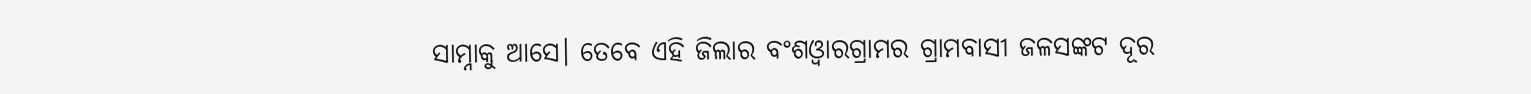ସାମ୍ନାକୁ ଆସେ। ତେବେ ଏହି ଜିଲାର ବଂଶଓ୍ବାରଗ୍ରାମର ଗ୍ରାମବାସୀ ଜଳସଙ୍କଟ ଦୂର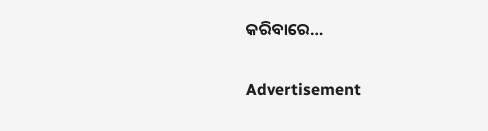କରିବାରେ…

Advertisement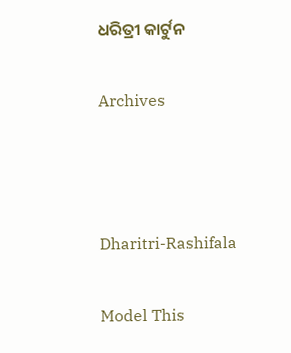ଧରିତ୍ରୀ କାର୍ଟୁନ

Archives



Dharitri-Rashifala

Model This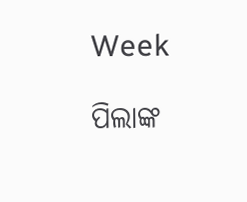Week

ପିଲାଙ୍କ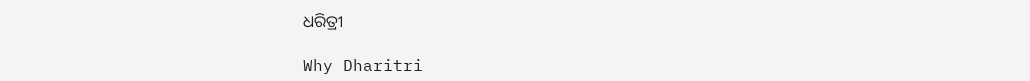ଧରିତ୍ରୀ

Why Dharitri